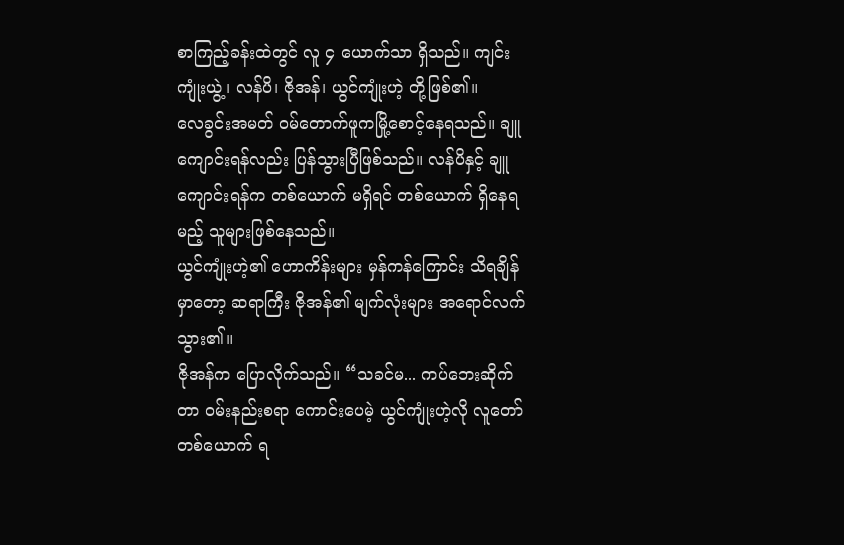စာကြည့်ခန်းထဲတွင် လူ ၄ ယောက်သာ ရှိသည်။ ကျင်းကျုံးယွဲ့၊ လန်ပိ၊ ဇိုအန်၊ ယွင်ကျုံးဟဲ့ တို့ဖြစ်၏။
လေခွင်းအမတ် ဝမ်တောက်ဖူကမြို့စောင့်နေရသည်။ ချူကျောင်းရန်လည်း ပြန်သွားပြီဖြစ်သည်။ လန်ပိနှင့် ချူကျောင်းရန်က တစ်ယောက် မရှိရင် တစ်ယောက် ရှိနေရမည့် သူများဖြစ်နေသည်။
ယွင်ကျုံးဟဲ့၏ ဟောကိန်းများ မှန်ကန်ကြောင်း သိရချိန်မှာတော့ ဆရာကြီး ဇိုအန်၏ မျက်လုံးများ အရောင်လက်သွား၏။
ဇိုအန်က ပြောလိုက်သည်။ “သခင်မ... ကပ်ဘေးဆိုက်တာ ဝမ်းနည်းစရာ ကောင်းပေမဲ့ ယွင်ကျုံးဟဲ့လို လူတော်တစ်ယောက် ရ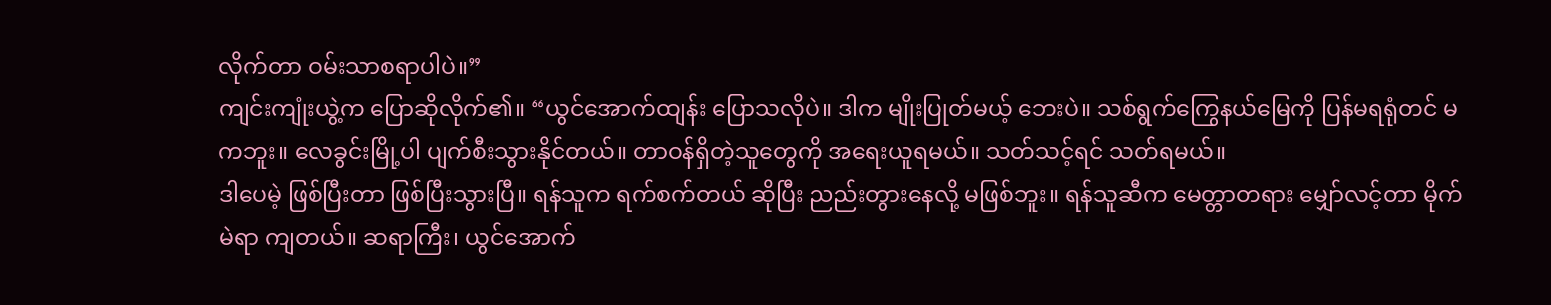လိုက်တာ ဝမ်းသာစရာပါပဲ။”
ကျင်းကျုံးယွဲ့က ပြောဆိုလိုက်၏။ “ယွင်အောက်ထျန်း ပြောသလိုပဲ။ ဒါက မျိုးပြုတ်မယ့် ဘေးပဲ။ သစ်ရွက်ကြွေနယ်မြေကို ပြန်မရရုံတင် မကဘူး။ လေခွင်းမြို့ပါ ပျက်စီးသွားနိုင်တယ်။ တာဝန်ရှိတဲ့သူတွေကို အရေးယူရမယ်။ သတ်သင့်ရင် သတ်ရမယ်။
ဒါပေမဲ့ ဖြစ်ပြီးတာ ဖြစ်ပြီးသွားပြီ။ ရန်သူက ရက်စက်တယ် ဆိုပြီး ညည်းတွားနေလို့ မဖြစ်ဘူး။ ရန်သူဆီက မေတ္တာတရား မျှော်လင့်တာ မိုက်မဲရာ ကျတယ်။ ဆရာကြီး၊ ယွင်အောက်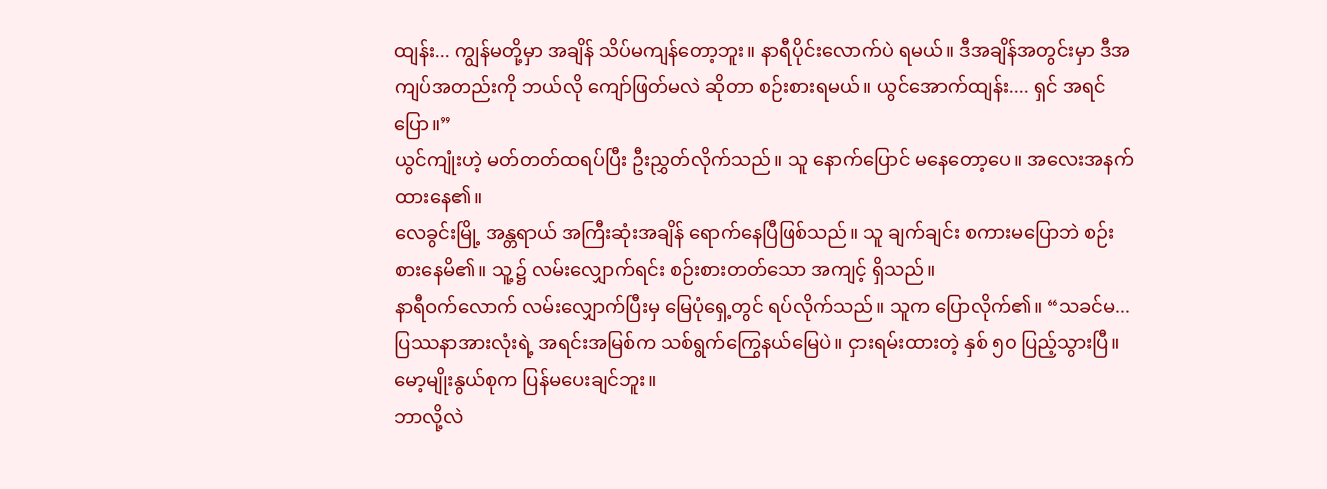ထျန်း... ကျွန်မတို့မှာ အချိန် သိပ်မကျန်တော့ဘူး။ နာရီပိုင်းလောက်ပဲ ရမယ်။ ဒီအချိန်အတွင်းမှာ ဒီအကျပ်အတည်းကို ဘယ်လို ကျော်ဖြတ်မလဲ ဆိုတာ စဉ်းစားရမယ်။ ယွင်အောက်ထျန်း.... ရှင် အရင် ပြော။”
ယွင်ကျုံးဟဲ့ မတ်တတ်ထရပ်ပြီး ဦးညွှတ်လိုက်သည်။ သူ နောက်ပြောင် မနေတော့ပေ။ အလေးအနက် ထားနေ၏။
လေခွင်းမြို့ အန္တရာယ် အကြီးဆုံးအချိန် ရောက်နေပြီဖြစ်သည်။ သူ ချက်ချင်း စကားမပြောဘဲ စဉ်းစားနေမိ၏။ သူ့၌ လမ်းလျှောက်ရင်း စဉ်းစားတတ်သော အကျင့် ရှိသည်။
နာရီဝက်လောက် လမ်းလျှောက်ပြီးမှ မြေပုံရှေ့တွင် ရပ်လိုက်သည်။ သူက ပြောလိုက်၏။ “သခင်မ... ပြဿနာအားလုံးရဲ့ အရင်းအမြစ်က သစ်ရွက်ကြွေနယ်မြေပဲ။ ငှားရမ်းထားတဲ့ နှစ် ၅၀ ပြည့်သွားပြီ။ မော့မျိုးနွယ်စုက ပြန်မပေးချင်ဘူး။
ဘာလို့လဲ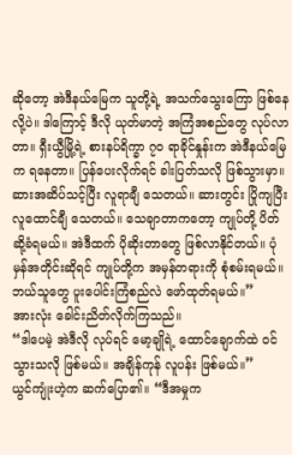ဆိုတော့ အဲဒီနယ်မြေက သူတို့ရဲ့ အသက်သွေးကြော ဖြစ်နေလို့ပဲ။ ဒါကြောင့် ဒီလို ယုတ်မာတဲ့ အကြံအစည်တွေ လုပ်လာတာ။ ရှီးယွီမြို့ရဲ့ စားနပ်ရိက္ခာ ၇၀ ရာခိုင်နှုန်းက အဲဒီနယ်မြေက ရနေတာ။ ပြန်ပေးလိုက်ရင် ခါးပြတ်သလို ဖြစ်သွားမှာ။
ဆားအဆိပ်သင့်ပြီး လူရာချီ သေတယ်။ ဆားတွင်း ပြိုကျပြီး လူထောင်ချီ သေတယ်။ သေချာတာကတော့ ကျုပ်တို့ ပိတ်ဆို့ခံရမယ်။ အဲဒီထက် ပိုဆိုးတာတွေ ဖြစ်လာနိုင်တယ်။ ပုံမှန်အတိုင်းဆိုရင် ကျုပ်တို့က အမှန်တရားကို စုံစမ်းရမယ်။ ဘယ်သူတွေ ပူးပေါင်းကြံစည်လဲ ဖော်ထုတ်ရမယ်။”
အားလုံး ခေါင်းညိတ်လိုက်ကြသည်။
“ဒါပေမဲ့ အဲဒီလို လုပ်ရင် မော့ချိုရဲ့ ထောင်ချောက်ထဲ ဝင်သွားသလို ဖြစ်မယ်။ အချိန်ကုန် လူပန်း ဖြစ်မယ်။”
ယွင်ကျုံးဟဲ့က ဆက်ပြော၏။ “ဒီအမှုက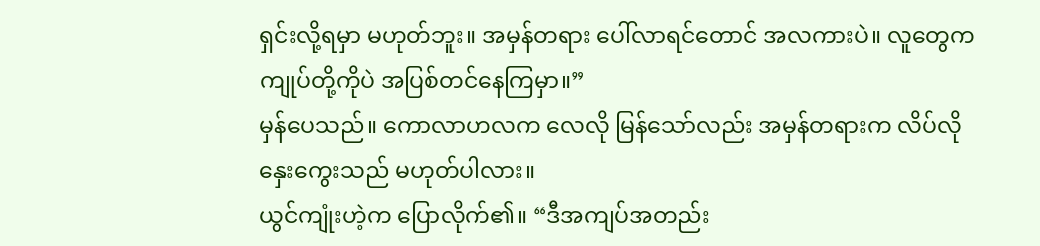ရှင်းလို့ရမှာ မဟုတ်ဘူး။ အမှန်တရား ပေါ်လာရင်တောင် အလကားပဲ။ လူတွေက ကျုပ်တို့ကိုပဲ အပြစ်တင်နေကြမှာ။”
မှန်ပေသည်။ ကောလာဟလက လေလို မြန်သော်လည်း အမှန်တရားက လိပ်လို နှေးကွေးသည် မဟုတ်ပါလား။
ယွင်ကျုံးဟဲ့က ပြောလိုက်၏။ “ဒီအကျပ်အတည်း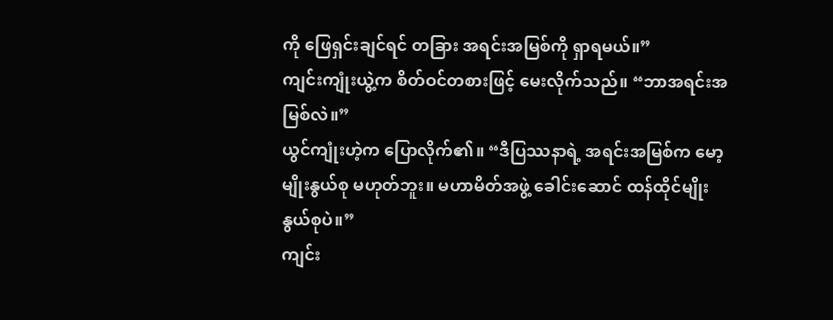ကို ဖြေရှင်းချင်ရင် တခြား အရင်းအမြစ်ကို ရှာရမယ်။”
ကျင်းကျုံးယွဲ့က စိတ်ဝင်တစားဖြင့် မေးလိုက်သည်။ “ဘာအရင်းအမြစ်လဲ။”
ယွင်ကျုံးဟဲ့က ပြောလိုက်၏။ “ဒီပြဿနာရဲ့ အရင်းအမြစ်က မော့မျိုးနွယ်စု မဟုတ်ဘူး။ မဟာမိတ်အဖွဲ့ ခေါင်းဆောင် ထန်ထိုင်မျိုးနွယ်စုပဲ။”
ကျင်း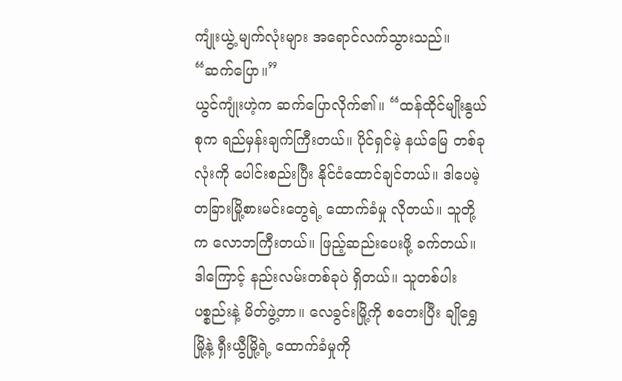ကျုံးယွဲ့ မျက်လုံးများ အရောင်လက်သွားသည်။ “ဆက်ပြော။”
ယွင်ကျုံးဟဲ့က ဆက်ပြောလိုက်၏။ “ထန်ထိုင်မျိုးနွယ်စုက ရည်မှန်းချက်ကြီးတယ်။ ပိုင်ရှင်မဲ့ နယ်မြေ တစ်ခုလုံးကို ပေါင်းစည်းပြီး နိုင်ငံထောင်ချင်တယ်။ ဒါပေမဲ့ တခြားမြို့စားမင်းတွေရဲ့ ထောက်ခံမှု လိုတယ်။ သူတို့က လောဘကြီးတယ်။ ဖြည့်ဆည်းပေးဖို့ ခက်တယ်။ ဒါကြောင့် နည်းလမ်းတစ်ခုပဲ ရှိတယ်။ သူတစ်ပါး ပစ္စည်းနဲ့ မိတ်ဖွဲ့တာ။ လေခွင်းမြို့ကို စတေးပြီး ချိုရွှေမြို့နဲ့ ရှီးယွီမြို့ရဲ့ ထောက်ခံမှုကို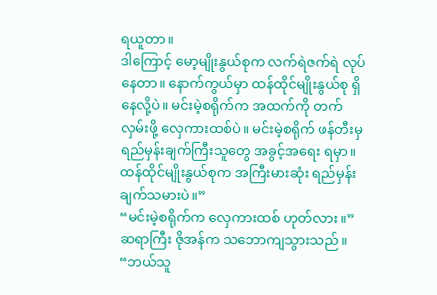ရယူတာ။
ဒါကြောင့် မော့မျိုးနွယ်စုက လက်ရဲဇက်ရဲ လုပ်နေတာ။ နောက်ကွယ်မှာ ထန်ထိုင်မျိုးနွယ်စု ရှိနေလို့ပဲ။ မင်းမဲ့စရိုက်က အထက်ကို တက်လှမ်းဖို့ လှေကားထစ်ပဲ။ မင်းမဲ့စရိုက် ဖန်တီးမှ ရည်မှန်းချက်ကြီးသူတွေ အခွင့်အရေး ရမှာ။ ထန်ထိုင်မျိုးနွယ်စုက အကြီးမားဆုံး ရည်မှန်းချက်သမားပဲ။”
“မင်းမဲ့စရိုက်က လှေကားထစ် ဟုတ်လား။”
ဆရာကြီး ဇိုအန်က သဘောကျသွားသည်။ “ဘယ်သူ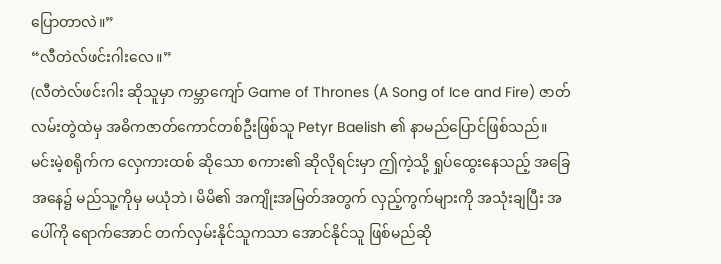ပြောတာလဲ။”
“လီတဲလ်ဖင်းဂါးလေ။”
(လီတဲလ်ဖင်းဂါး ဆိုသူမှာ ကမ္ဘာကျော် Game of Thrones (A Song of Ice and Fire) ဇာတ်လမ်းတွဲထဲမှ အဓိကဇာတ်ကောင်တစ်ဦးဖြစ်သူ Petyr Baelish ၏ နာမည်ပြောင်ဖြစ်သည်။
မင်းမဲ့စရိုက်က လှေကားထစ် ဆိုသော စကား၏ ဆိုလိုရင်းမှာ ဤကဲ့သို့ ရှုပ်ထွေးနေသည့် အခြေအနေ၌ မည်သူ့ကိုမှ မယုံဘဲ၊ မိမိ၏ အကျိုးအမြတ်အတွက် လှည့်ကွက်များကို အသုံးချပြီး အပေါ်ကို ရောက်အောင် တက်လှမ်းနိုင်သူကသာ အောင်နိုင်သူ ဖြစ်မည်ဆို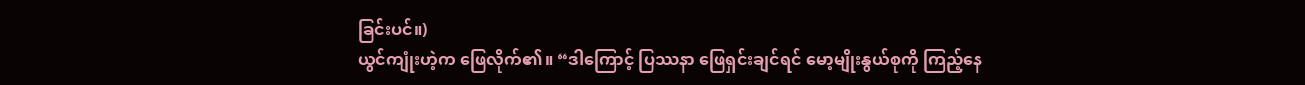ခြင်းပင်။)
ယွင်ကျုံးဟဲ့က ဖြေလိုက်၏။ “ဒါကြောင့် ပြဿနာ ဖြေရှင်းချင်ရင် မော့မျိုးနွယ်စုကို ကြည့်နေ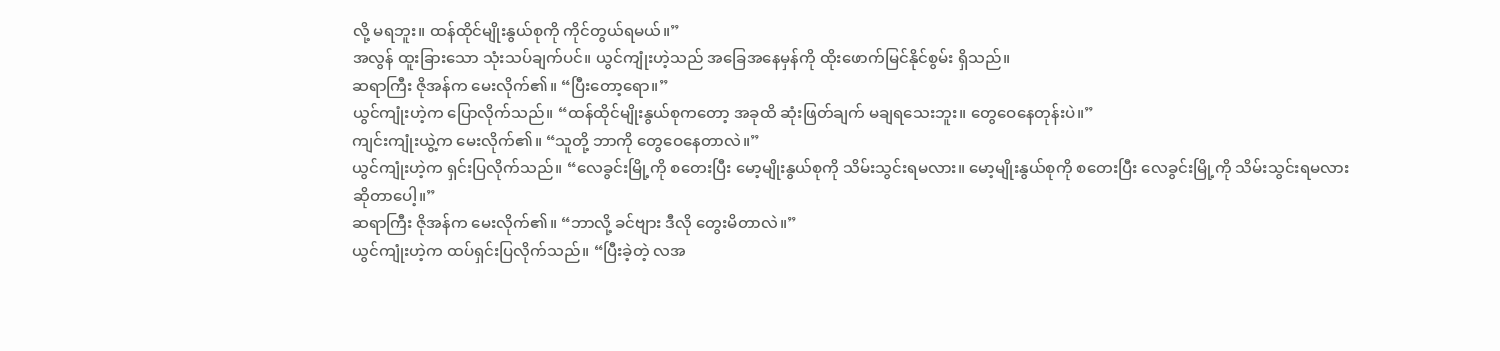လို့ မရဘူး။ ထန်ထိုင်မျိုးနွယ်စုကို ကိုင်တွယ်ရမယ်။”
အလွန် ထူးခြားသော သုံးသပ်ချက်ပင်။ ယွင်ကျုံးဟဲ့သည် အခြေအနေမှန်ကို ထိုးဖောက်မြင်နိုင်စွမ်း ရှိသည်။
ဆရာကြီး ဇိုအန်က မေးလိုက်၏။ “ပြီးတော့ရော။”
ယွင်ကျုံးဟဲ့က ပြောလိုက်သည်။ “ထန်ထိုင်မျိုးနွယ်စုကတော့ အခုထိ ဆုံးဖြတ်ချက် မချရသေးဘူး။ တွေဝေနေတုန်းပဲ။”
ကျင်းကျုံးယွဲ့က မေးလိုက်၏။ “သူတို့ ဘာကို တွေဝေနေတာလဲ။”
ယွင်ကျုံးဟဲ့က ရှင်းပြလိုက်သည်။ “လေခွင်းမြို့ကို စတေးပြီး မော့မျိုးနွယ်စုကို သိမ်းသွင်းရမလား။ မော့မျိုးနွယ်စုကို စတေးပြီး လေခွင်းမြို့ကို သိမ်းသွင်းရမလား ဆိုတာပေါ့။”
ဆရာကြီး ဇိုအန်က မေးလိုက်၏။ “ဘာလို့ ခင်ဗျား ဒီလို တွေးမိတာလဲ။”
ယွင်ကျုံးဟဲ့က ထပ်ရှင်းပြလိုက်သည်။ “ပြီးခဲ့တဲ့ လအ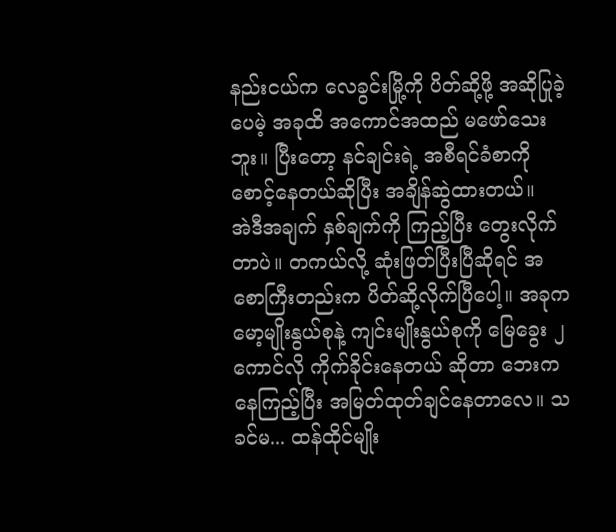နည်းငယ်က လေခွင်းမြို့ကို ပိတ်ဆို့ဖို့ အဆိုပြုခဲ့ပေမဲ့ အခုထိ အကောင်အထည် မဖော်သေးဘူး။ ပြီးတော့ နင်ချင်းရဲ့ အစီရင်ခံစာကို စောင့်နေတယ်ဆိုပြီး အချိန်ဆွဲထားတယ်။
အဲဒီအချက် နှစ်ချက်ကို ကြည့်ပြီး တွေးလိုက်တာပဲ။ တကယ်လို့ ဆုံးဖြတ်ပြီးပြီဆိုရင် အစောကြီးတည်းက ပိတ်ဆို့လိုက်ပြီပေါ့။ အခုက မော့မျိုးနွယ်စုနဲ့ ကျင်းမျိုးနွယ်စုကို မြေခွေး ၂ ကောင်လို ကိုက်ခိုင်းနေတယ် ဆိုတာ ဘေးကနေကြည့်ပြီး အမြတ်ထုတ်ချင်နေတာလေ။ သခင်မ... ထန်ထိုင်မျိုး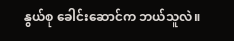နွယ်စု ခေါင်းဆောင်က ဘယ်သူလဲ။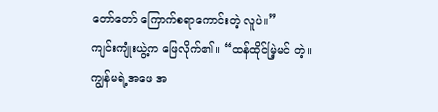တော်တော် ကြောက်စရာကောင်းတဲ့ လူပဲ။”
ကျင်းကျုံးယွဲ့က ဖြေလိုက်၏။ “ထန်ထိုင်မြဲ့မင် တဲ့။ ကျွန်မရဲ့အဖေ အ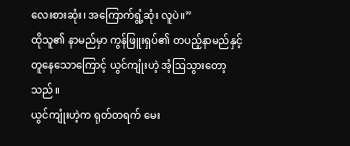လေးစားဆုံး၊ အကြောက်ရွံ့ဆုံး လူပဲ။”
ထိုသူ၏ နာမည်မှာ ကွန်ဖြူးရှပ်၏ တပည့်နာမည်နှင့် တူနေသောကြောင့် ယွင်ကျုံးဟဲ့ အံ့ဩသွားတော့သည်။
ယွင်ကျုံးဟဲ့က ရုတ်တရက် မေး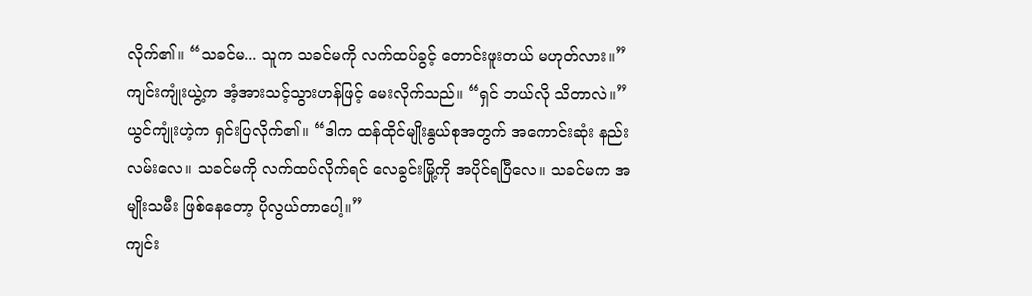လိုက်၏။ “သခင်မ... သူက သခင်မကို လက်ထပ်ခွင့် တောင်းဖူးတယ် မဟုတ်လား။”
ကျင်းကျုံးယွဲ့က အံ့အားသင့်သွားဟန်ဖြင့် မေးလိုက်သည်။ “ရှင် ဘယ်လို သိတာလဲ။”
ယွင်ကျုံးဟဲ့က ရှင်းပြလိုက်၏။ “ဒါက ထန်ထိုင်မျိုးနွယ်စုအတွက် အကောင်းဆုံး နည်းလမ်းလေ။ သခင်မကို လက်ထပ်လိုက်ရင် လေခွင်းမြို့ကို အပိုင်ရပြီလေ။ သခင်မက အမျိုးသမီး ဖြစ်နေတော့ ပိုလွယ်တာပေါ့။”
ကျင်း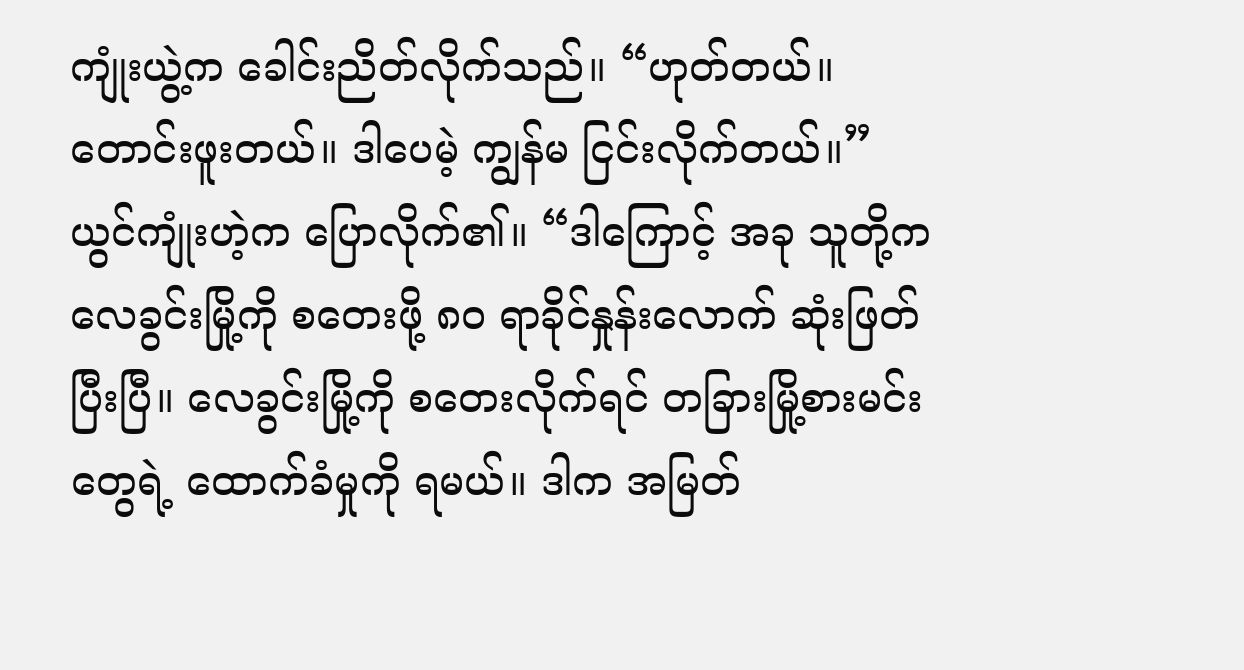ကျုံးယွဲ့က ခေါင်းညိတ်လိုက်သည်။ “ဟုတ်တယ်။ တောင်းဖူးတယ်။ ဒါပေမဲ့ ကျွန်မ ငြင်းလိုက်တယ်။”
ယွင်ကျုံးဟဲ့က ပြောလိုက်၏။ “ဒါကြောင့် အခု သူတို့က လေခွင်းမြို့ကို စတေးဖို့ ၈၀ ရာခိုင်နှုန်းလောက် ဆုံးဖြတ်ပြီးပြီ။ လေခွင်းမြို့ကို စတေးလိုက်ရင် တခြားမြို့စားမင်းတွေရဲ့ ထောက်ခံမှုကို ရမယ်။ ဒါက အမြတ်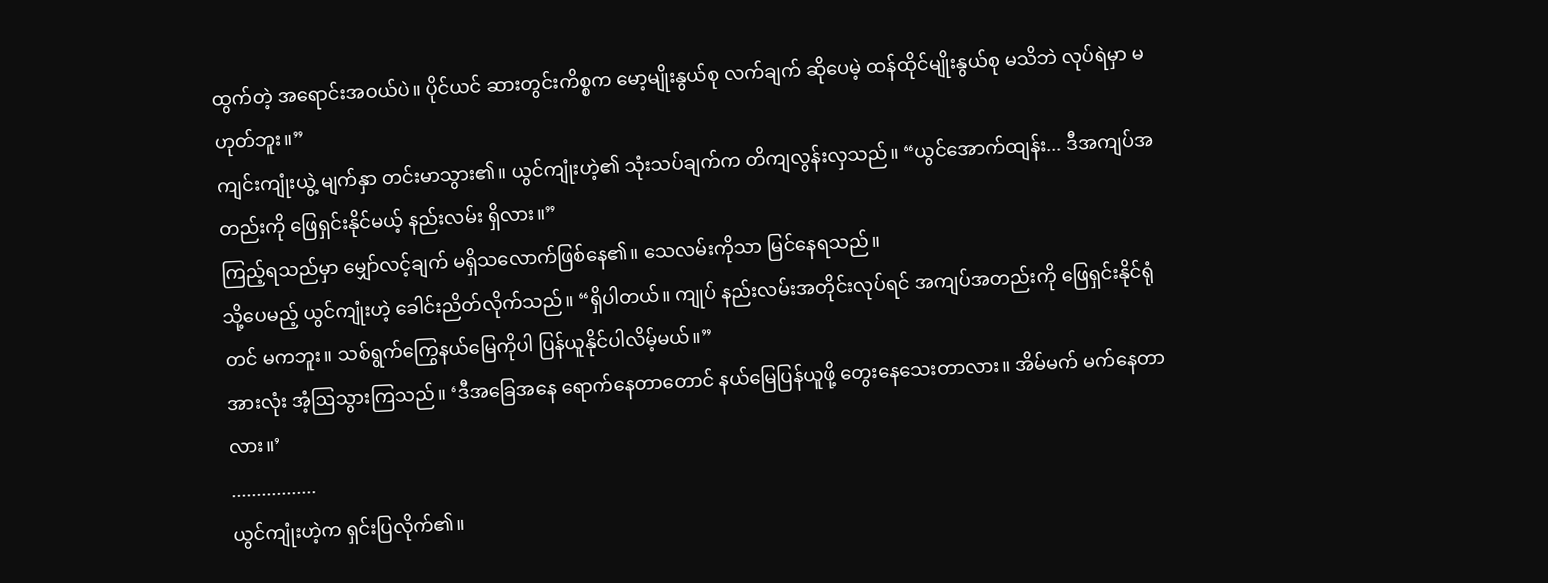ထွက်တဲ့ အရောင်းအဝယ်ပဲ။ ပိုင်ယင် ဆားတွင်းကိစ္စက မော့မျိုးနွယ်စု လက်ချက် ဆိုပေမဲ့ ထန်ထိုင်မျိုးနွယ်စု မသိဘဲ လုပ်ရဲမှာ မဟုတ်ဘူး။”
ကျင်းကျုံးယွဲ့ မျက်နှာ တင်းမာသွား၏။ ယွင်ကျုံးဟဲ့၏ သုံးသပ်ချက်က တိကျလွန်းလှသည်။ “ယွင်အောက်ထျန်း... ဒီအကျပ်အတည်းကို ဖြေရှင်းနိုင်မယ့် နည်းလမ်း ရှိလား။”
ကြည့်ရသည်မှာ မျှော်လင့်ချက် မရှိသလောက်ဖြစ်နေ၏။ သေလမ်းကိုသာ မြင်နေရသည်။
သို့ပေမည့် ယွင်ကျုံးဟဲ့ ခေါင်းညိတ်လိုက်သည်။ “ရှိပါတယ်။ ကျုပ် နည်းလမ်းအတိုင်းလုပ်ရင် အကျပ်အတည်းကို ဖြေရှင်းနိုင်ရုံတင် မကဘူး။ သစ်ရွက်ကြွေနယ်မြေကိုပါ ပြန်ယူနိုင်ပါလိမ့်မယ်။”
အားလုံး အံ့ဩသွားကြသည်။ ‘ဒီအခြေအနေ ရောက်နေတာတောင် နယ်မြေပြန်ယူဖို့ တွေးနေသေးတာလား။ အိမ်မက် မက်နေတာလား။’
.................
ယွင်ကျုံးဟဲ့က ရှင်းပြလိုက်၏။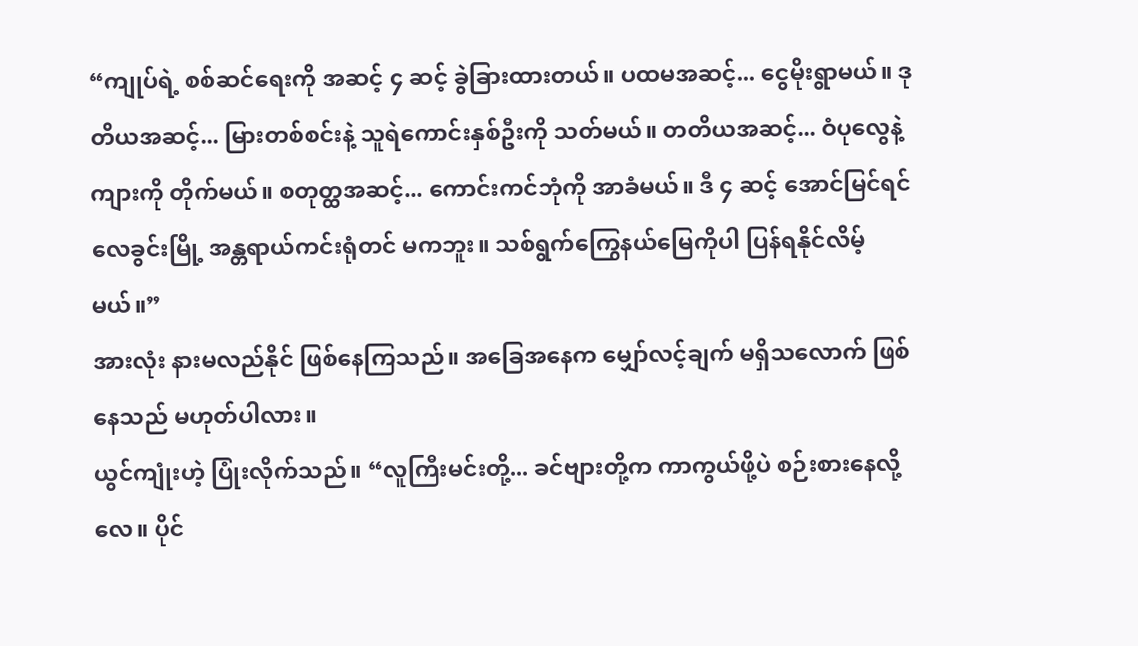“ကျုပ်ရဲ့ စစ်ဆင်ရေးကို အဆင့် ၄ ဆင့် ခွဲခြားထားတယ်။ ပထမအဆင့်... ငွေမိုးရွာမယ်။ ဒုတိယအဆင့်... မြားတစ်စင်းနဲ့ သူရဲကောင်းနှစ်ဦးကို သတ်မယ်။ တတိယအဆင့်... ဝံပုလွေနဲ့ ကျားကို တိုက်မယ်။ စတုတ္ထအဆင့်... ကောင်းကင်ဘုံကို အာခံမယ်။ ဒီ ၄ ဆင့် အောင်မြင်ရင် လေခွင်းမြို့ အန္တရာယ်ကင်းရုံတင် မကဘူး။ သစ်ရွက်ကြွေနယ်မြေကိုပါ ပြန်ရနိုင်လိမ့်မယ်။”
အားလုံး နားမလည်နိုင် ဖြစ်နေကြသည်။ အခြေအနေက မျှော်လင့်ချက် မရှိသလောက် ဖြစ်နေသည် မဟုတ်ပါလား။
ယွင်ကျုံးဟဲ့ ပြုံးလိုက်သည်။ “လူကြီးမင်းတို့... ခင်ဗျားတို့က ကာကွယ်ဖို့ပဲ စဉ်းစားနေလို့လေ။ ပိုင်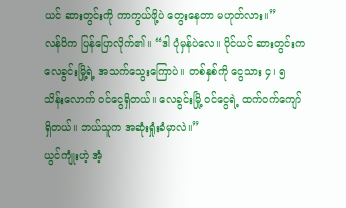ယင် ဆားတွင်းကို ကာကွယ်ဖို့ပဲ တွေးနေတာ မဟုတ်လား။”
လန်ပိက ပြန်ပြောလိုက်၏။ “ဒါ ပုံမှန်ပဲလေ။ ပိုင်ယင် ဆားတွင်းက လေခွင်းမြို့ရဲ့ အသက်သွေးကြောပဲ။ တစ်နှစ်ကို ငွေသား ၄၊ ၅ သိန်းလောက် ဝင်ငွေရှိတယ်။ လေခွင်းမြို့ ဝင်ငွေရဲ့ ထက်ဝက်ကျော် ရှိတယ်။ ဘယ်သူက အဆုံးရှုံးခံမှာလဲ။”
ယွင်ကျုံးဟဲ့ အံ့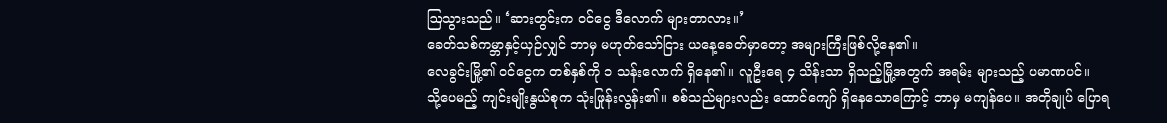ဩသွားသည်။ ‘ဆားတွင်းက ဝင်ငွေ ဒီလောက် များတာလား။’
ခေတ်သစ်ကမ္ဘာနှင့်ယှဉ်လျှင် ဘာမှ မဟုတ်သော်ငြား ယနေ့ခေတ်မှာတော့ အများကြီးဖြစ်လို့နေ၏။
လေခွင်းမြို့၏ ဝင်ငွေက တစ်နှစ်ကို ၁ သန်းလောက် ရှိနေ၏။ လူဦးရေ ၄ သိန်းသာ ရှိသည့်မြို့အတွက် အရမ်း များသည့် ပမာဏပင်။
သို့ပေမည့် ကျင်းမျိုးနွယ်စုက သုံးဖြုန်းလွန်း၏။ စစ်သည်များလည်း ထောင်ကျော် ရှိနေသောကြောင့် ဘာမှ မကျန်ပေ။ အတိုချုပ် ပြောရ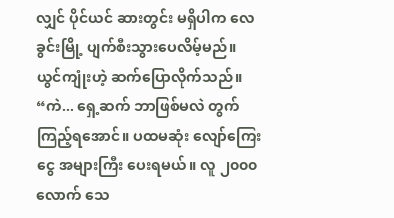လျှင် ပိုင်ယင် ဆားတွင်း မရှိပါက လေခွင်းမြို့ ပျက်စီးသွားပေလိမ့်မည်။
ယွင်ကျုံးဟဲ့ ဆက်ပြောလိုက်သည်။ “ကဲ... ရှေ့ဆက် ဘာဖြစ်မလဲ တွက်ကြည့်ရအောင်။ ပထမဆုံး လျော်ကြေးငွေ အများကြီး ပေးရမယ်။ လူ ၂၀၀၀ လောက် သေ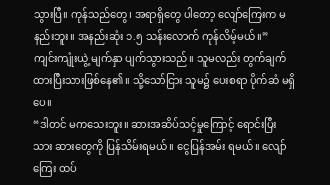သွားပြီ။ ကုန်သည်တွေ၊ အရာရှိတွေ ပါတော့ လျော်ကြေးက မနည်းဘူး။ အနည်းဆုံး ၁.၅ သန်းလောက် ကုန်လိမ့်မယ်။”
ကျင်းကျုံးယွဲ့ မျက်နှာ ပျက်သွားသည်။ သူမလည်း တွက်ချက်ထားပြီးသားဖြစ်နေ၏။ သို့သော်ငြား သူမ၌ ပေးစရာ ပိုက်ဆံ မရှိပေ။
“ဒါတင် မကသေးဘူး။ ဆားအဆိပ်သင့်မှုကြောင့် ရောင်းပြီးသား ဆားတွေကို ပြန်သိမ်းရမယ်။ ငွေပြန်အမ်း ရမယ်။ လျော်ကြေး ထပ်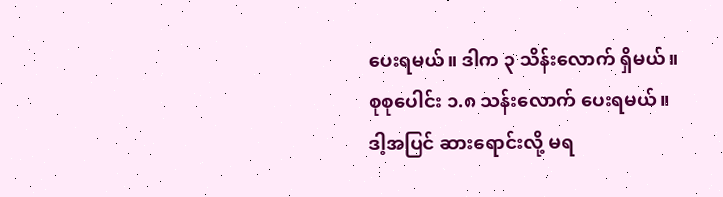ပေးရမယ်။ ဒါက ၃ သိန်းလောက် ရှိမယ်။ စုစုပေါင်း ၁.၈ သန်းလောက် ပေးရမယ်။ ဒါ့အပြင် ဆားရောင်းလို့ မရ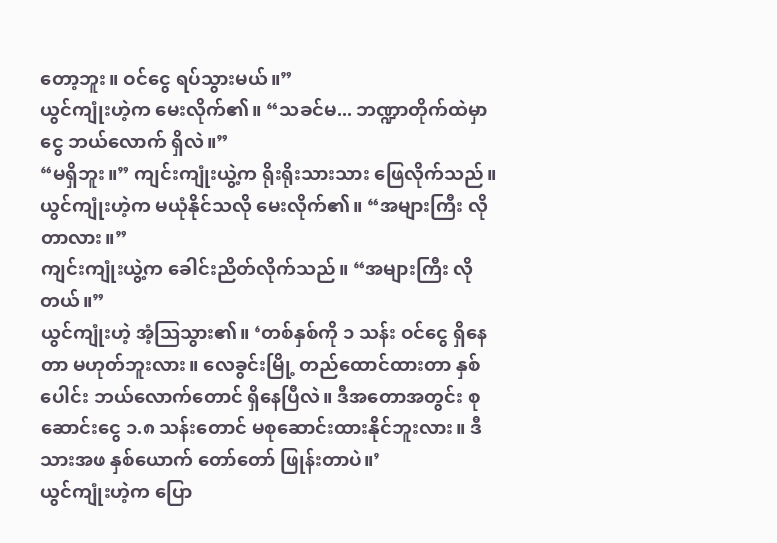တော့ဘူး။ ဝင်ငွေ ရပ်သွားမယ်။”
ယွင်ကျုံးဟဲ့က မေးလိုက်၏။ “သခင်မ... ဘဏ္ဍာတိုက်ထဲမှာ ငွေ ဘယ်လောက် ရှိလဲ။”
“မရှိဘူး။” ကျင်းကျုံးယွဲ့က ရိုးရိုးသားသား ဖြေလိုက်သည်။
ယွင်ကျုံးဟဲ့က မယုံနိုင်သလို မေးလိုက်၏။ “အများကြီး လိုတာလား။”
ကျင်းကျုံးယွဲ့က ခေါင်းညိတ်လိုက်သည်။ “အများကြီး လိုတယ်။”
ယွင်ကျုံးဟဲ့ အံ့ဩသွား၏။ ‘တစ်နှစ်ကို ၁ သန်း ဝင်ငွေ ရှိနေတာ မဟုတ်ဘူးလား။ လေခွင်းမြို့ တည်ထောင်ထားတာ နှစ်ပေါင်း ဘယ်လောက်တောင် ရှိနေပြီလဲ။ ဒီအတောအတွင်း စုဆောင်းငွေ ၁.၈ သန်းတောင် မစုဆောင်းထားနိုင်ဘူးလား။ ဒီသားအဖ နှစ်ယောက် တော်တော် ဖြုန်းတာပဲ။’
ယွင်ကျုံးဟဲ့က ပြော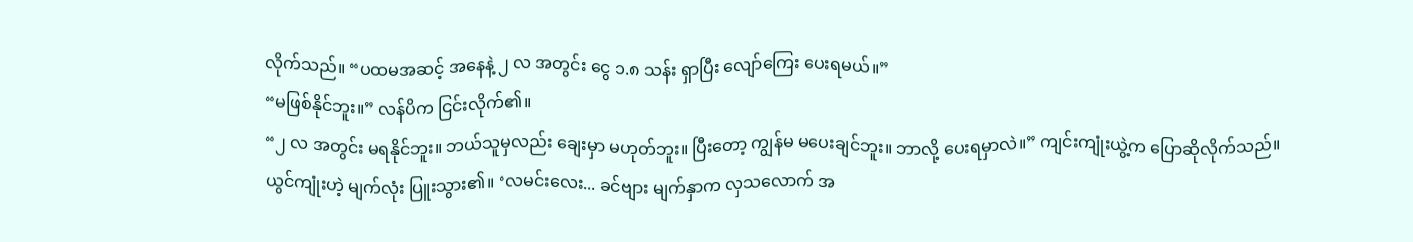လိုက်သည်။ “ပထမအဆင့် အနေနဲ့ ၂ လ အတွင်း ငွေ ၁.၈ သန်း ရှာပြီး လျော်ကြေး ပေးရမယ်။”
“မဖြစ်နိုင်ဘူး။” လန်ပိက ငြင်းလိုက်၏။
“၂ လ အတွင်း မရနိုင်ဘူး။ ဘယ်သူမှလည်း ချေးမှာ မဟုတ်ဘူး။ ပြီးတော့ ကျွန်မ မပေးချင်ဘူး။ ဘာလို့ ပေးရမှာလဲ။” ကျင်းကျုံးယွဲ့က ပြောဆိုလိုက်သည်။
ယွင်ကျုံးဟဲ့ မျက်လုံး ပြူးသွား၏။ ‘လမင်းလေး... ခင်ဗျား မျက်နှာက လှသလောက် အ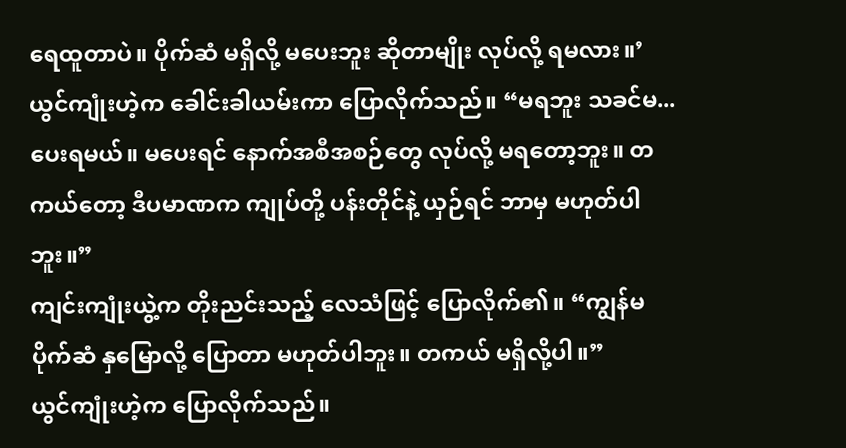ရေထူတာပဲ။ ပိုက်ဆံ မရှိလို့ မပေးဘူး ဆိုတာမျိုး လုပ်လို့ ရမလား။’
ယွင်ကျုံးဟဲ့က ခေါင်းခါယမ်းကာ ပြောလိုက်သည်။ “မရဘူး သခင်မ... ပေးရမယ်။ မပေးရင် နောက်အစီအစဉ်တွေ လုပ်လို့ မရတော့ဘူး။ တကယ်တော့ ဒီပမာဏက ကျုပ်တို့ ပန်းတိုင်နဲ့ ယှဉ်ရင် ဘာမှ မဟုတ်ပါဘူး။”
ကျင်းကျုံးယွဲ့က တိုးညင်းသည့် လေသံဖြင့် ပြောလိုက်၏။ “ကျွန်မ ပိုက်ဆံ နှမြောလို့ ပြောတာ မဟုတ်ပါဘူး။ တကယ် မရှိလို့ပါ။”
ယွင်ကျုံးဟဲ့က ပြောလိုက်သည်။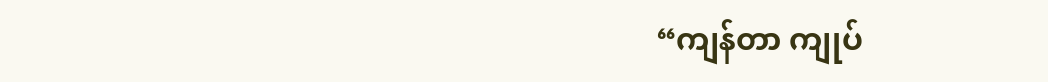“ကျန်တာ ကျုပ်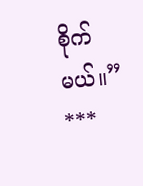စိုက်မယ်။”
***